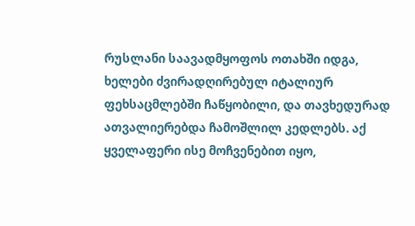რუსლანი საავადმყოფოს ოთახში იდგა, ხელები ძვირადღირებულ იტალიურ ფეხსაცმლებში ჩაწყობილი, და თავხედურად ათვალიერებდა ჩამოშლილ კედლებს. აქ ყველაფერი ისე მოჩვენებით იყო,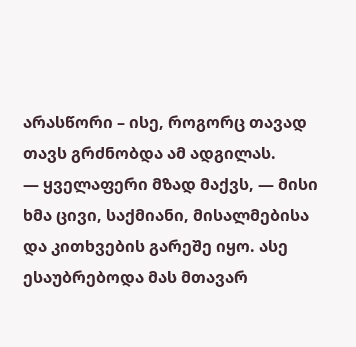არასწორი – ისე, როგორც თავად თავს გრძნობდა ამ ადგილას.
— ყველაფერი მზად მაქვს, — მისი ხმა ცივი, საქმიანი, მისალმებისა და კითხვების გარეშე იყო. ასე ესაუბრებოდა მას მთავარ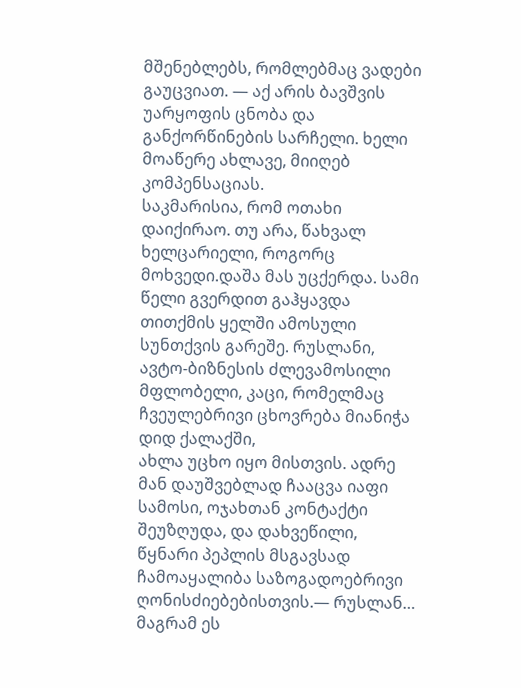მშენებლებს, რომლებმაც ვადები გაუცვიათ. — აქ არის ბავშვის უარყოფის ცნობა და განქორწინების სარჩელი. ხელი მოაწერე ახლავე, მიიღებ კომპენსაციას.
საკმარისია, რომ ოთახი დაიქირაო. თუ არა, წახვალ ხელცარიელი, როგორც მოხვედი.დაშა მას უცქერდა. სამი წელი გვერდით გაჰყავდა თითქმის ყელში ამოსული სუნთქვის გარეშე. რუსლანი, ავტო-ბიზნესის ძლევამოსილი მფლობელი, კაცი, რომელმაც ჩვეულებრივი ცხოვრება მიანიჭა დიდ ქალაქში,
ახლა უცხო იყო მისთვის. ადრე მან დაუშვებლად ჩააცვა იაფი სამოსი, ოჯახთან კონტაქტი შეუზღუდა, და დახვეწილი, წყნარი პეპლის მსგავსად ჩამოაყალიბა საზოგადოებრივი ღონისძიებებისთვის.— რუსლან… მაგრამ ეს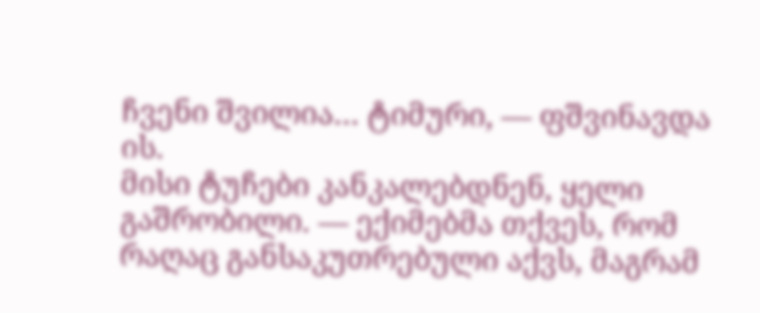ჩვენი შვილია… ტიმური, — ფშვინავდა ის.
მისი ტუჩები კანკალებდნენ, ყელი გაშრობილი. — ექიმებმა თქვეს, რომ რაღაც განსაკუთრებული აქვს, მაგრამ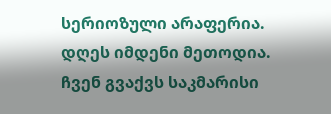სერიოზული არაფერია. დღეს იმდენი მეთოდია. ჩვენ გვაქვს საკმარისი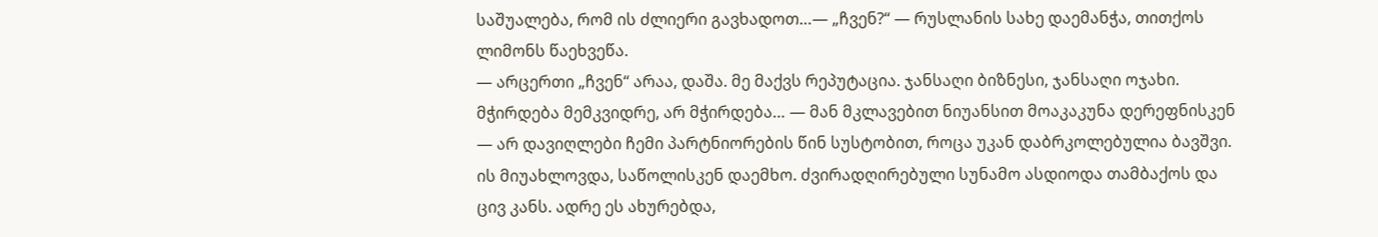საშუალება, რომ ის ძლიერი გავხადოთ…— „ჩვენ?“ — რუსლანის სახე დაემანჭა, თითქოს ლიმონს წაეხვეწა.
— არცერთი „ჩვენ“ არაა, დაშა. მე მაქვს რეპუტაცია. ჯანსაღი ბიზნესი, ჯანსაღი ოჯახი. მჭირდება მემკვიდრე, არ მჭირდება… — მან მკლავებით ნიუანსით მოაკაკუნა დერეფნისკენ — არ დავიღლები ჩემი პარტნიორების წინ სუსტობით, როცა უკან დაბრკოლებულია ბავშვი.
ის მიუახლოვდა, საწოლისკენ დაემხო. ძვირადღირებული სუნამო ასდიოდა თამბაქოს და ცივ კანს. ადრე ეს ახურებდა,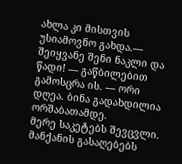ახლა კი მისთვის უსიამოვნო გახდა.— შეიყვანე შენი ნაკლი და წადი! — გაწბილებით გამოსცრა ის. — ორი დღეა. ბინა გადახდილია ორშაბათამდე.
მერე საკეტებს შევცვლი. მანქანის გასაღებებს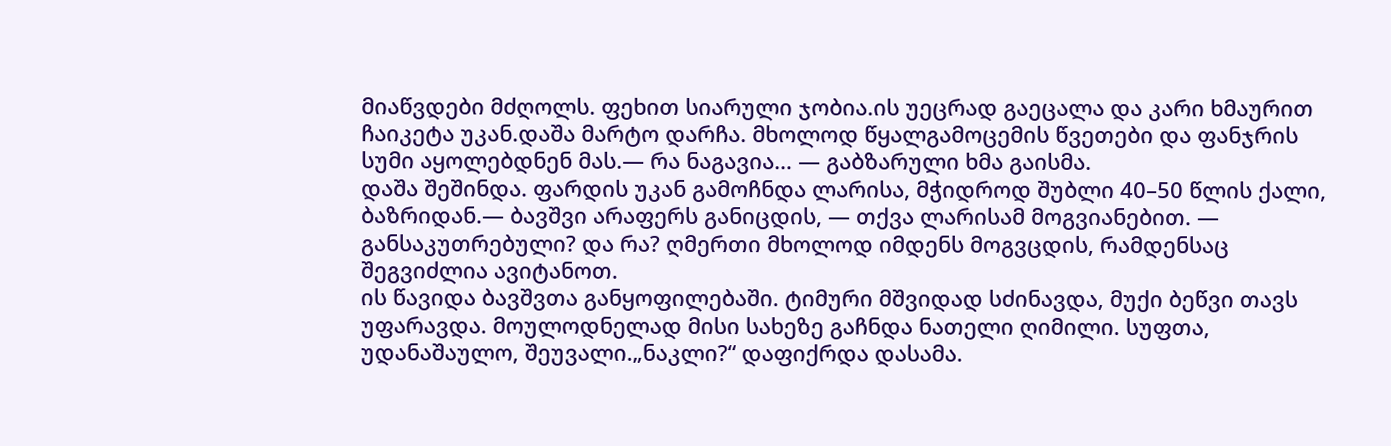მიაწვდები მძღოლს. ფეხით სიარული ჯობია.ის უეცრად გაეცალა და კარი ხმაურით ჩაიკეტა უკან.დაშა მარტო დარჩა. მხოლოდ წყალგამოცემის წვეთები და ფანჯრის სუმი აყოლებდნენ მას.— რა ნაგავია… — გაბზარული ხმა გაისმა.
დაშა შეშინდა. ფარდის უკან გამოჩნდა ლარისა, მჭიდროდ შუბლი 40–50 წლის ქალი, ბაზრიდან.— ბავშვი არაფერს განიცდის, — თქვა ლარისამ მოგვიანებით. — განსაკუთრებული? და რა? ღმერთი მხოლოდ იმდენს მოგვცდის, რამდენსაც შეგვიძლია ავიტანოთ.
ის წავიდა ბავშვთა განყოფილებაში. ტიმური მშვიდად სძინავდა, მუქი ბეწვი თავს უფარავდა. მოულოდნელად მისი სახეზე გაჩნდა ნათელი ღიმილი. სუფთა, უდანაშაულო, შეუვალი.„ნაკლი?“ დაფიქრდა დასამა.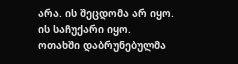არა. ის შეცდომა არ იყო. ის საჩუქარი იყო.
ოთახში დაბრუნებულმა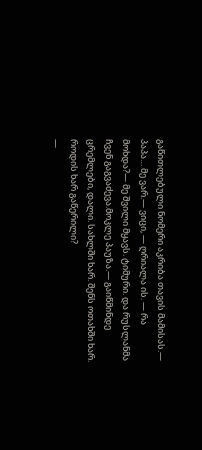გაწითლებული ნომერი აკრიბა თავის მამისას.— პაპა… მე ვარ.— ვიცი, — ღრიალა ის. — რა მოხდა?— მე შვილი მყავს. ტიმური. და რუსლანმა ჩვენ გაგვაძევა.მოკლე პაუზა.— გაიწმინდე ცრემლები, დალი. სახლში ხარ. შენს ოთახში ხარ. როდის ხარ გაწერილი?
—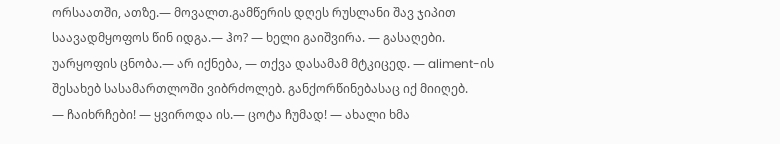ორსაათში, ათზე.— მოვალთ.გამწერის დღეს რუსლანი შავ ჯიპით საავადმყოფოს წინ იდგა.— ჰო? — ხელი გაიშვირა. — გასაღები. უარყოფის ცნობა.— არ იქნება, — თქვა დასამამ მტკიცედ. — aliment-ის შესახებ სასამართლოში ვიბრძოლებ. განქორწინებასაც იქ მიიღებ.
— ჩაიხრჩები! — ყვიროდა ის.— ცოტა ჩუმად! — ახალი ხმა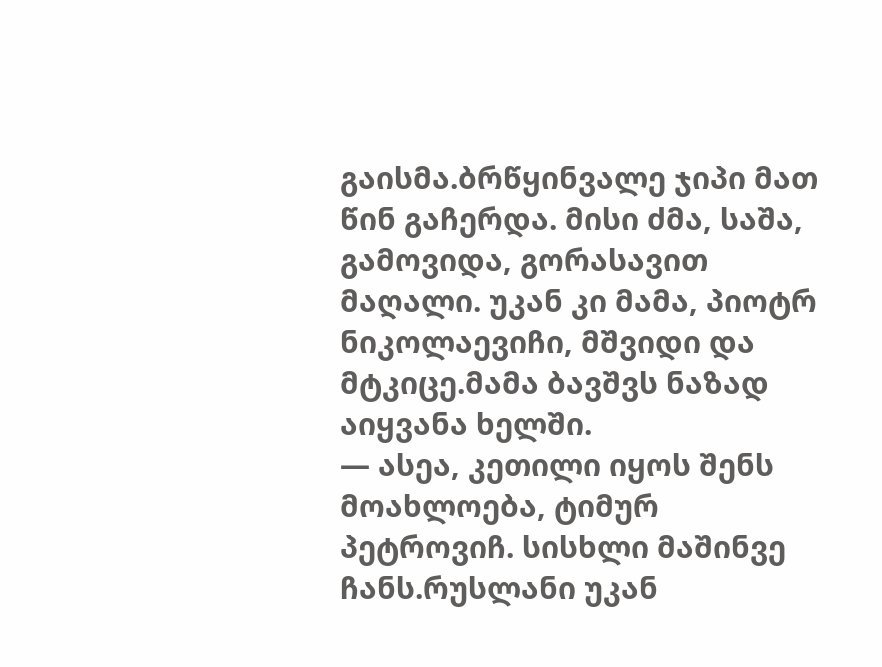გაისმა.ბრწყინვალე ჯიპი მათ წინ გაჩერდა. მისი ძმა, საშა, გამოვიდა, გორასავით მაღალი. უკან კი მამა, პიოტრ ნიკოლაევიჩი, მშვიდი და მტკიცე.მამა ბავშვს ნაზად აიყვანა ხელში.
— ასეა, კეთილი იყოს შენს მოახლოება, ტიმურ პეტროვიჩ. სისხლი მაშინვე ჩანს.რუსლანი უკან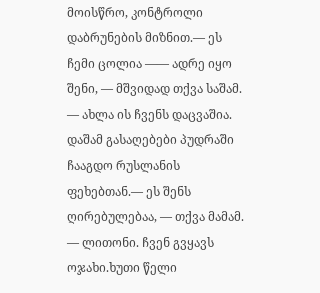მოისწრო, კონტროლი დაბრუნების მიზნით.— ეს ჩემი ცოლია —— ადრე იყო შენი, — მშვიდად თქვა საშამ. — ახლა ის ჩვენს დაცვაშია.
დაშამ გასაღებები პუდრაში ჩააგდო რუსლანის ფეხებთან.— ეს შენს ღირებულებაა, — თქვა მამამ. — ლითონი. ჩვენ გვყავს ოჯახი.ხუთი წელი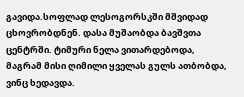გავიდა.სოფლად ლესოგორსკში მშვიდად ცხოვრობდნენ. დასა მუშაობდა ბავშვთა ცენტრში. ტიმური ნელა ვითარდებოდა, მაგრამ მისი ღიმილი ყველას გულს ათბობდა, ვინც ხედავდა.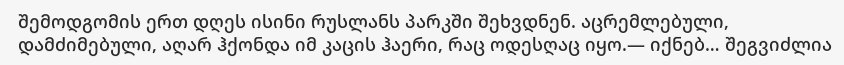შემოდგომის ერთ დღეს ისინი რუსლანს პარკში შეხვდნენ. აცრემლებული, დამძიმებული, აღარ ჰქონდა იმ კაცის ჰაერი, რაც ოდესღაც იყო.— იქნებ… შეგვიძლია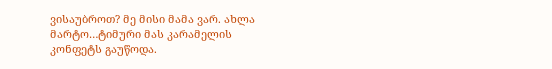ვისაუბროთ? მე მისი მამა ვარ. ახლა მარტო…ტიმური მას კარამელის კონფეტს გაუწოდა.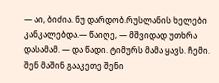— აი, ბიძია. ნუ დარდობ.რუსლანის ხელები კანკალებდა.— წაიღე, — მშვიდად უთხრა დასამამ. — და წადი. ტიმურს მამა ყავს. ჩემი. შენ მაშინ გააკეთე შენი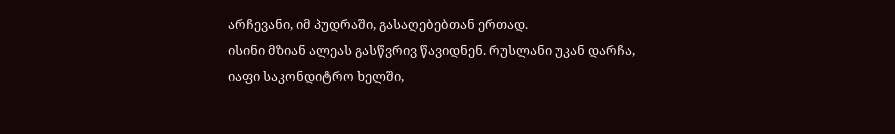არჩევანი, იმ პუდრაში, გასაღებებთან ერთად.
ისინი მზიან ალეას გასწვრივ წავიდნენ. რუსლანი უკან დარჩა, იაფი საკონდიტრო ხელში,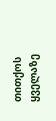თითქოს ყველაზე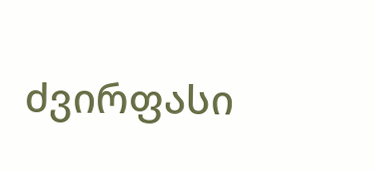ძვირფასი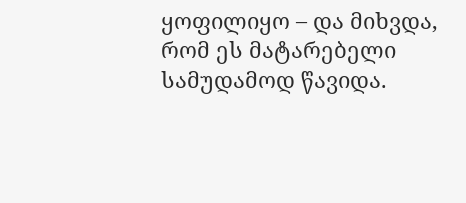ყოფილიყო – და მიხვდა, რომ ეს მატარებელი სამუდამოდ წავიდა.